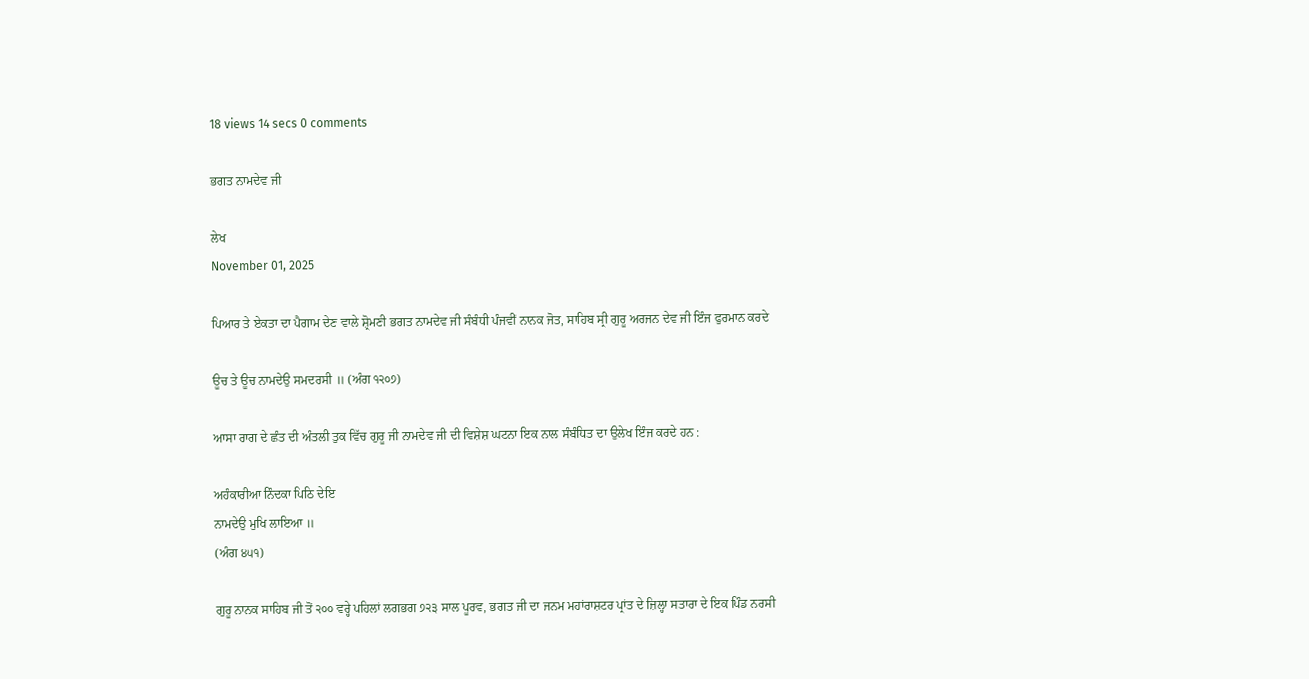18 views 14 secs 0 comments

ਭਗਤ ਨਾਮਦੇਵ ਜੀ

ਲੇਖ
November 01, 2025

ਪਿਆਰ ਤੇ ਏਕਤਾ ਦਾ ਪੈਗਾਮ ਦੇਣ ਵਾਲੇ ਸ਼੍ਰੋਮਣੀ ਭਗਤ ਨਾਮਦੇਵ ਜੀ ਸੰਬੰਧੀ ਪੰਜਵੀਂ ਨਾਨਕ ਜੋਤ, ਸਾਹਿਬ ਸ੍ਰੀ ਗੁਰੂ ਅਰਜਨ ਦੇਵ ਜੀ ਇੰਜ ਫੁਰਮਾਨ ਕਰਦੇ

ਊਚ ਤੇ ਊਚ ਨਾਮਦੇਉ ਸਮਦਰਸੀ ॥ (ਅੰਗ ੧੨੦੭)

ਆਸਾ ਰਾਗ ਦੇ ਛੰਤ ਦੀ ਅੰਤਲੀ ਤੁਕ ਵਿੱਚ ਗੁਰੂ ਜੀ ਨਾਮਦੇਵ ਜੀ ਦੀ ਵਿਸ਼ੇਸ਼ ਘਟਨਾ ਇਕ ਨਾਲ ਸੰਬੰਧਿਤ ਦਾ ਉਲੇਖ ਇੰਜ ਕਰਦੇ ਹਨ :

ਅਹੰਕਾਰੀਆ ਨਿੰਦਕਾ ਪਿਠਿ ਦੇਇ
ਨਾਮਦੇਉ ਮੁਖਿ ਲਾਇਆ ॥
(ਅੰਗ ੪੫੧)

ਗੁਰੂ ਨਾਨਕ ਸਾਹਿਬ ਜੀ ਤੋਂ ੨੦੦ ਵਰ੍ਹੇ ਪਹਿਲਾਂ ਲਗਭਗ ੭੨੩ ਸਾਲ ਪੂਰਵ, ਭਗਤ ਜੀ ਦਾ ਜਨਮ ਮਹਾਂਰਾਸ਼ਟਰ ਪ੍ਰਾਂਤ ਦੇ ਜ਼ਿਲ੍ਹਾ ਸਤਾਰਾ ਦੇ ਇਕ ਪਿੰਡ ਨਰਸੀ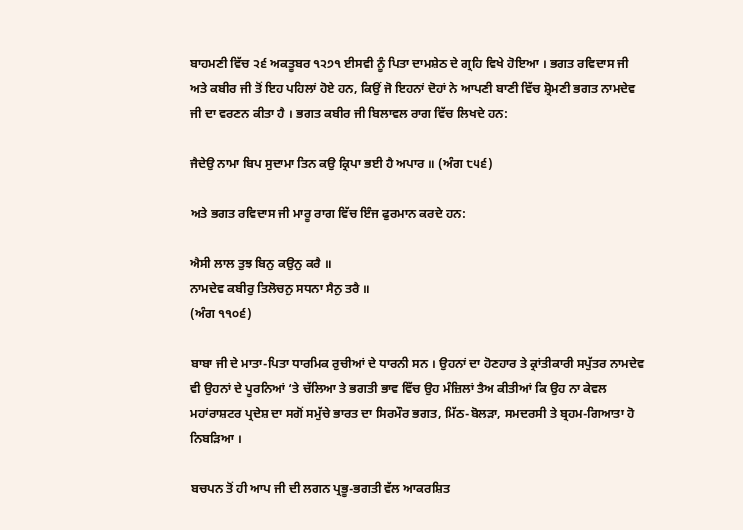ਬਾਹਮਣੀ ਵਿੱਚ ੨੬ ਅਕਤੂਬਰ ੧੨੭੧ ਈਸਵੀ ਨੂੰ ਪਿਤਾ ਦਾਮਸ਼ੇਠ ਦੇ ਗ੍ਰਹਿ ਵਿਖੇ ਹੋਇਆ । ਭਗਤ ਰਵਿਦਾਸ ਜੀ ਅਤੇ ਕਬੀਰ ਜੀ ਤੋਂ ਇਹ ਪਹਿਲਾਂ ਹੋਏ ਹਨ, ਕਿਉਂ ਜੋ ਇਹਨਾਂ ਦੋਹਾਂ ਨੇ ਆਪਣੀ ਬਾਣੀ ਵਿੱਚ ਸ਼੍ਰੋਮਣੀ ਭਗਤ ਨਾਮਦੇਵ ਜੀ ਦਾ ਵਰਣਨ ਕੀਤਾ ਹੈ । ਭਗਤ ਕਬੀਰ ਜੀ ਬਿਲਾਵਲ ਰਾਗ ਵਿੱਚ ਲਿਖਦੇ ਹਨ:

ਜੈਦੇਉ ਨਾਮਾ ਬਿਪ ਸੁਦਾਮਾ ਤਿਨ ਕਉ ਕ੍ਰਿਪਾ ਭਈ ਹੈ ਅਪਾਰ ॥ (ਅੰਗ ੮੫੬)

ਅਤੇ ਭਗਤ ਰਵਿਦਾਸ ਜੀ ਮਾਰੂ ਰਾਗ ਵਿੱਚ ਇੰਜ ਫੁਰਮਾਨ ਕਰਦੇ ਹਨ:

ਐਸੀ ਲਾਲ ਤੁਝ ਬਿਨੁ ਕਉਨੁ ਕਰੈ ॥
ਨਾਮਦੇਵ ਕਬੀਰੁ ਤਿਲੋਚਨੁ ਸਧਨਾ ਸੈਨੁ ਤਰੈ ॥
(ਅੰਗ ੧੧੦੬)

ਬਾਬਾ ਜੀ ਦੇ ਮਾਤਾ-ਪਿਤਾ ਧਾਰਮਿਕ ਰੁਚੀਆਂ ਦੇ ਧਾਰਨੀ ਸਨ । ਉਹਨਾਂ ਦਾ ਹੋਣਹਾਰ ਤੇ ਕ੍ਰਾਂਤੀਕਾਰੀ ਸਪੁੱਤਰ ਨਾਮਦੇਵ ਵੀ ਉਹਨਾਂ ਦੇ ਪੂਰਨਿਆਂ ‘ਤੇ ਚੱਲਿਆ ਤੇ ਭਗਤੀ ਭਾਵ ਵਿੱਚ ਉਹ ਮੰਜ਼ਿਲਾਂ ਤੈਅ ਕੀਤੀਆਂ ਕਿ ਉਹ ਨਾ ਕੇਵਲ ਮਹਾਂਰਾਸ਼ਟਰ ਪ੍ਰਦੇਸ਼ ਦਾ ਸਗੋਂ ਸਮੁੱਚੇ ਭਾਰਤ ਦਾ ਸਿਰਮੌਰ ਭਗਤ, ਮਿੱਠ-ਬੋਲੜਾ, ਸਮਦਰਸੀ ਤੇ ਬ੍ਰਹਮ-ਗਿਆਤਾ ਹੋ ਨਿਬੜਿਆ ।

ਬਚਪਨ ਤੋਂ ਹੀ ਆਪ ਜੀ ਦੀ ਲਗਨ ਪ੍ਰਭੂ-ਭਗਤੀ ਵੱਲ ਆਕਰਸ਼ਿਤ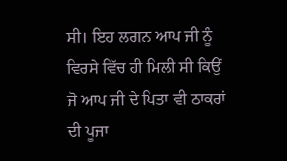ਸੀ। ਇਹ ਲਗਨ ਆਪ ਜੀ ਨੂੰ ਵਿਰਸੇ ਵਿੱਚ ਹੀ ਮਿਲੀ ਸੀ ਕਿਉਂ ਜੋ ਆਪ ਜੀ ਦੇ ਪਿਤਾ ਵੀ ਠਾਕਰਾਂ ਦੀ ਪੂਜਾ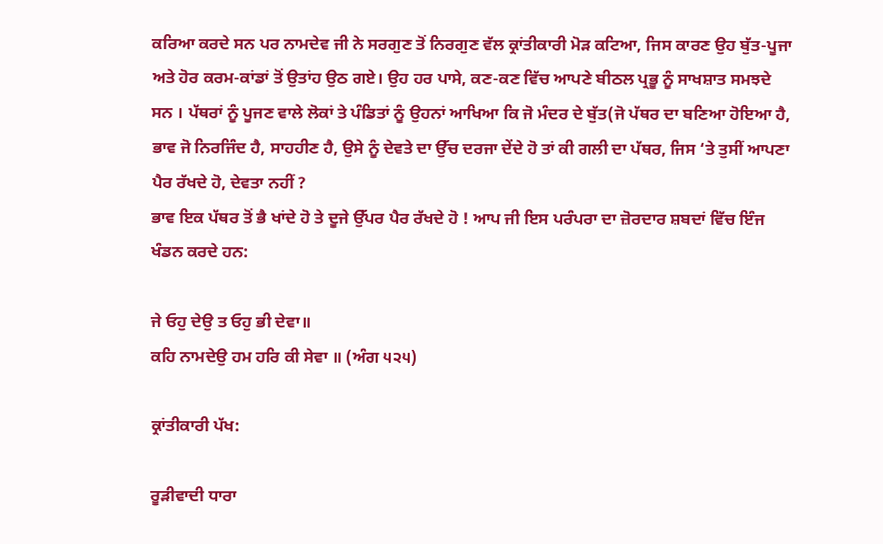ਕਰਿਆ ਕਰਦੇ ਸਨ ਪਰ ਨਾਮਦੇਵ ਜੀ ਨੇ ਸਰਗੁਣ ਤੋਂ ਨਿਰਗੁਣ ਵੱਲ ਕ੍ਰਾਂਤੀਕਾਰੀ ਮੋੜ ਕਟਿਆ, ਜਿਸ ਕਾਰਣ ਉਹ ਬੁੱਤ-ਪੂਜਾ ਅਤੇ ਹੋਰ ਕਰਮ-ਕਾਂਡਾਂ ਤੋਂ ਉਤਾਂਹ ਉਠ ਗਏ। ਉਹ ਹਰ ਪਾਸੇ, ਕਣ-ਕਣ ਵਿੱਚ ਆਪਣੇ ਬੀਠਲ ਪ੍ਰਭੂ ਨੂੰ ਸਾਖਸ਼ਾਤ ਸਮਝਦੇ ਸਨ । ਪੱਥਰਾਂ ਨੂੰ ਪੂਜਣ ਵਾਲੇ ਲੋਕਾਂ ਤੇ ਪੰਡਿਤਾਂ ਨੂੰ ਉਹਨਾਂ ਆਖਿਆ ਕਿ ਜੋ ਮੰਦਰ ਦੇ ਬੁੱਤ(ਜੋ ਪੱਥਰ ਦਾ ਬਣਿਆ ਹੋਇਆ ਹੈ, ਭਾਵ ਜੋ ਨਿਰਜਿੰਦ ਹੈ, ਸਾਹਹੀਣ ਹੈ, ਉਸੇ ਨੂੰ ਦੇਵਤੇ ਦਾ ਉੱਚ ਦਰਜਾ ਦੇਂਦੇ ਹੋ ਤਾਂ ਕੀ ਗਲੀ ਦਾ ਪੱਥਰ, ਜਿਸ ‘ਤੇ ਤੁਸੀਂ ਆਪਣਾ ਪੈਰ ਰੱਖਦੇ ਹੋ, ਦੇਵਤਾ ਨਹੀਂ ?
ਭਾਵ ਇਕ ਪੱਥਰ ਤੋਂ ਭੈ ਖਾਂਦੇ ਹੋ ਤੇ ਦੂਜੇ ਉੱਪਰ ਪੈਰ ਰੱਖਦੇ ਹੋ ! ਆਪ ਜੀ ਇਸ ਪਰੰਪਰਾ ਦਾ ਜ਼ੋਰਦਾਰ ਸ਼ਬਦਾਂ ਵਿੱਚ ਇੰਜ ਖੰਡਨ ਕਰਦੇ ਹਨ:

ਜੇ ਓਹੁ ਦੇਉ ਤ ਓਹੁ ਭੀ ਦੇਵਾ॥
ਕਹਿ ਨਾਮਦੇਉ ਹਮ ਹਰਿ ਕੀ ਸੇਵਾ ॥ (ਅੰਗ ੫੨੫)

ਕ੍ਰਾਂਤੀਕਾਰੀ ਪੱਖ:

ਰੂੜੀਵਾਦੀ ਧਾਰਾ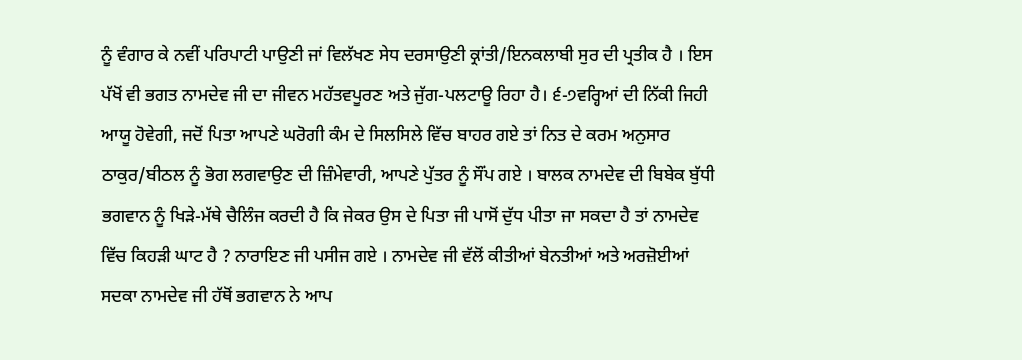ਨੂੰ ਵੰਗਾਰ ਕੇ ਨਵੀਂ ਪਰਿਪਾਟੀ ਪਾਉਣੀ ਜਾਂ ਵਿਲੱਖਣ ਸੇਧ ਦਰਸਾਉਣੀ ਕ੍ਰਾਂਤੀ/ਇਨਕਲਾਬੀ ਸੁਰ ਦੀ ਪ੍ਰਤੀਕ ਹੈ । ਇਸ ਪੱਖੋਂ ਵੀ ਭਗਤ ਨਾਮਦੇਵ ਜੀ ਦਾ ਜੀਵਨ ਮਹੱਤਵਪੂਰਣ ਅਤੇ ਜੁੱਗ-ਪਲਟਾਊ ਰਿਹਾ ਹੈ। ੬-੭ਵਰ੍ਹਿਆਂ ਦੀ ਨਿੱਕੀ ਜਿਹੀ ਆਯੂ ਹੋਵੇਗੀ, ਜਦੋਂ ਪਿਤਾ ਆਪਣੇ ਘਰੋਗੀ ਕੰਮ ਦੇ ਸਿਲਸਿਲੇ ਵਿੱਚ ਬਾਹਰ ਗਏ ਤਾਂ ਨਿਤ ਦੇ ਕਰਮ ਅਨੁਸਾਰ ਠਾਕੁਰ/ਬੀਠਲ ਨੂੰ ਭੋਗ ਲਗਵਾਉਣ ਦੀ ਜ਼ਿੰਮੇਵਾਰੀ, ਆਪਣੇ ਪੁੱਤਰ ਨੂੰ ਸੌਂਪ ਗਏ । ਬਾਲਕ ਨਾਮਦੇਵ ਦੀ ਬਿਬੇਕ ਬੁੱਧੀ ਭਗਵਾਨ ਨੂੰ ਖਿੜੇ-ਮੱਥੇ ਚੈਲਿੰਜ ਕਰਦੀ ਹੈ ਕਿ ਜੇਕਰ ਉਸ ਦੇ ਪਿਤਾ ਜੀ ਪਾਸੋਂ ਦੁੱਧ ਪੀਤਾ ਜਾ ਸਕਦਾ ਹੈ ਤਾਂ ਨਾਮਦੇਵ ਵਿੱਚ ਕਿਹੜੀ ਘਾਟ ਹੈ ? ਨਾਰਾਇਣ ਜੀ ਪਸੀਜ ਗਏ । ਨਾਮਦੇਵ ਜੀ ਵੱਲੋਂ ਕੀਤੀਆਂ ਬੇਨਤੀਆਂ ਅਤੇ ਅਰਜ਼ੋਈਆਂ ਸਦਕਾ ਨਾਮਦੇਵ ਜੀ ਹੱਥੋਂ ਭਗਵਾਨ ਨੇ ਆਪ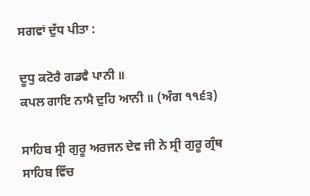ਸਗਵਾਂ ਦੁੱਧ ਪੀਤਾ :

ਦੂਧੁ ਕਟੋਰੈ ਗਡਵੈ ਪਾਨੀ ॥
ਕਪਲ ਗਾਇ ਨਾਮੈ ਦੁਹਿ ਆਨੀ ॥ (ਅੰਗ ੧੧੬੩)

ਸਾਹਿਬ ਸ੍ਰੀ ਗੁਰੂ ਅਰਜਨ ਦੇਵ ਜੀ ਨੇ ਸ੍ਰੀ ਗੁਰੂ ਗ੍ਰੰਥ ਸਾਹਿਬ ਵਿੱਚ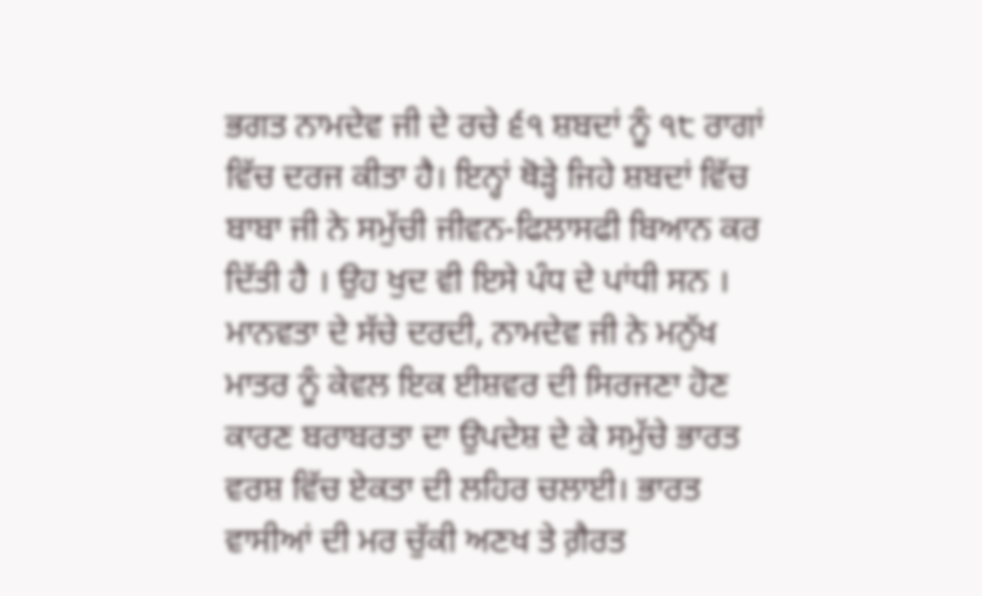ਭਗਤ ਨਾਮਦੇਵ ਜੀ ਦੇ ਰਚੇ ੬੧ ਸ਼ਬਦਾਂ ਨੂੰ ੧੮ ਰਾਗਾਂ ਵਿੱਚ ਦਰਜ ਕੀਤਾ ਹੈ। ਇਨ੍ਹਾਂ ਥੋੜ੍ਹੇ ਜਿਹੇ ਸ਼ਬਦਾਂ ਵਿੱਚ ਬਾਬਾ ਜੀ ਨੇ ਸਮੁੱਚੀ ਜੀਵਨ-ਫਿਲਾਸਫੀ ਬਿਆਨ ਕਰ ਦਿੱਤੀ ਹੈ । ਉਹ ਖੁਦ ਵੀ ਇਸੇ ਪੰਧ ਦੇ ਪਾਂਧੀ ਸਨ ।
ਮਾਨਵਤਾ ਦੇ ਸੱਚੇ ਦਰਦੀ, ਨਾਮਦੇਵ ਜੀ ਨੇ ਮਨੁੱਖ ਮਾਤਰ ਨੂੰ ਕੇਵਲ ਇਕ ਈਸ਼ਵਰ ਦੀ ਸਿਰਜਣਾ ਹੋਣ ਕਾਰਣ ਬਰਾਬਰਤਾ ਦਾ ਉਪਦੇਸ਼ ਦੇ ਕੇ ਸਮੁੱਚੇ ਭਾਰਤ ਵਰਸ਼ ਵਿੱਚ ਏਕਤਾ ਦੀ ਲਹਿਰ ਚਲਾਈ। ਭਾਰਤ ਵਾਸੀਆਂ ਦੀ ਮਰ ਚੁੱਕੀ ਅਣਖ ਤੇ ਗ਼ੈਰਤ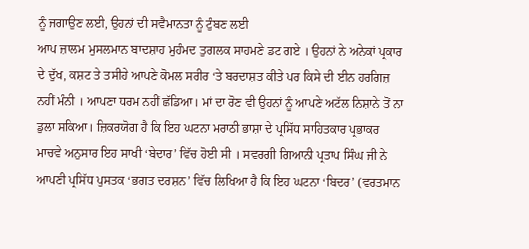ਨੂੰ ਜਗਾਉਣ ਲਈ, ਉਹਨਾਂ ਦੀ ਸਵੈਮਾਨਤਾ ਨੂੰ ਟੁੰਬਣ ਲਈ
ਆਪ ਜ਼ਾਲਮ ਮੁਸਲਮਾਨ ਬਾਦਸ਼ਾਹ ਮੁਹੰਮਦ ਤੁਗਲਕ ਸਾਹਮਣੇ ਡਟ ਗਏ । ਉਹਨਾਂ ਨੇ ਅਨੇਕਾਂ ਪ੍ਰਕਾਰ ਦੇ ਦੁੱਖ, ਕਸ਼ਟ ਤੇ ਤਸੀਹੇ ਆਪਣੇ ਕੋਮਲ ਸਰੀਰ ‘ਤੇ ਬਰਦਾਸ਼ਤ ਕੀਤੇ ਪਰ ਕਿਸੇ ਦੀ ਈਨ ਹਰਗਿਜ਼ ਨਹੀਂ ਮੰਨੀ । ਆਪਣਾ ਧਰਮ ਨਹੀਂ ਛੱਡਿਆ। ਮਾਂ ਦਾ ਰੋਣ ਵੀ ਉਹਨਾਂ ਨੂੰ ਆਪਣੇ ਅਟੱਲ ਨਿਸ਼ਾਨੇ ਤੋਂ ਨਾ ਡੁਲਾ ਸਕਿਆ। ਜ਼ਿਕਰਯੋਗ ਹੈ ਕਿ ਇਹ ਘਟਨਾ ਮਰਾਠੀ ਭਾਸ਼ਾ ਦੇ ਪ੍ਰਸਿੱਧ ਸਾਹਿਤਕਾਰ ਪ੍ਰਭਾਕਰ ਮਾਚਵੇ ਅਨੁਸਾਰ ਇਹ ਸਾਖੀ ‘ਬੇਦਾਰ’ ਵਿੱਚ ਹੋਈ ਸੀ । ਸਵਰਗੀ ਗਿਆਨੀ ਪ੍ਰਤਾਪ ਸਿੰਘ ਜੀ ਨੇ ਆਪਣੀ ਪ੍ਰਸਿੱਧ ਪੁਸਤਕ ‘ਭਗਤ ਦਰਸ਼ਨ’ ਵਿੱਚ ਲਿਖਿਆ ਹੈ ਕਿ ਇਹ ਘਟਨਾ ‘ਬਿਦਰ’ (ਵਰਤਮਾਨ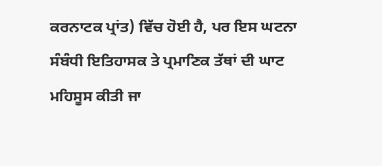ਕਰਨਾਟਕ ਪ੍ਰਾਂਤ) ਵਿੱਚ ਹੋਈ ਹੈ, ਪਰ ਇਸ ਘਟਨਾ ਸੰਬੰਧੀ ਇਤਿਹਾਸਕ ਤੇ ਪ੍ਰਮਾਣਿਕ ਤੱਥਾਂ ਦੀ ਘਾਟ ਮਹਿਸੂਸ ਕੀਤੀ ਜਾ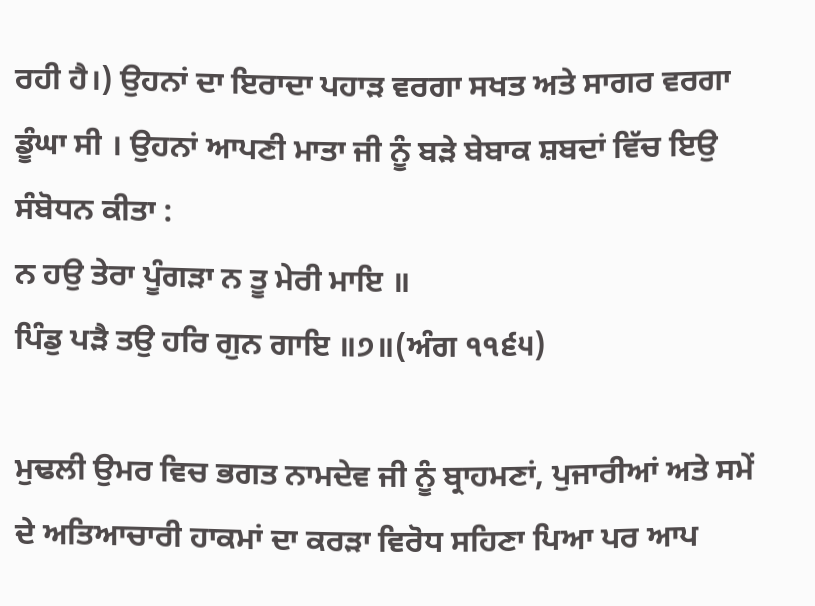ਰਹੀ ਹੈ।) ਉਹਨਾਂ ਦਾ ਇਰਾਦਾ ਪਹਾੜ ਵਰਗਾ ਸਖਤ ਅਤੇ ਸਾਗਰ ਵਰਗਾ ਡੂੰਘਾ ਸੀ । ਉਹਨਾਂ ਆਪਣੀ ਮਾਤਾ ਜੀ ਨੂੰ ਬੜੇ ਬੇਬਾਕ ਸ਼ਬਦਾਂ ਵਿੱਚ ਇਉ ਸੰਬੋਧਨ ਕੀਤਾ :
ਨ ਹਉ ਤੇਰਾ ਪੂੰਗੜਾ ਨ ਤੂ ਮੇਰੀ ਮਾਇ ॥
ਪਿੰਡੁ ਪੜੈ ਤਉ ਹਰਿ ਗੁਨ ਗਾਇ ॥੭॥(ਅੰਗ ੧੧੬੫)

ਮੁਢਲੀ ਉਮਰ ਵਿਚ ਭਗਤ ਨਾਮਦੇਵ ਜੀ ਨੂੰ ਬ੍ਰਾਹਮਣਾਂ, ਪੁਜਾਰੀਆਂ ਅਤੇ ਸਮੇਂ ਦੇ ਅਤਿਆਚਾਰੀ ਹਾਕਮਾਂ ਦਾ ਕਰੜਾ ਵਿਰੋਧ ਸਹਿਣਾ ਪਿਆ ਪਰ ਆਪ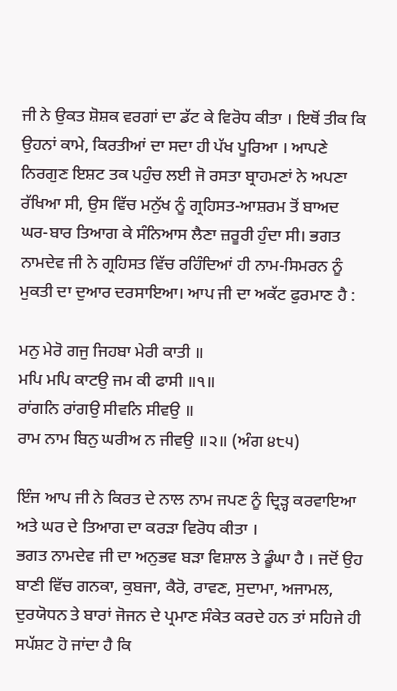ਜੀ ਨੇ ਉਕਤ ਸ਼ੋਸ਼ਕ ਵਰਗਾਂ ਦਾ ਡੱਟ ਕੇ ਵਿਰੋਧ ਕੀਤਾ । ਇਥੋਂ ਤੀਕ ਕਿ ਉਹਨਾਂ ਕਾਮੇ, ਕਿਰਤੀਆਂ ਦਾ ਸਦਾ ਹੀ ਪੱਖ ਪੂਰਿਆ । ਆਪਣੇ ਨਿਰਗੁਣ ਇਸ਼ਟ ਤਕ ਪਹੁੰਚ ਲਈ ਜੋ ਰਸਤਾ ਬ੍ਰਾਹਮਣਾਂ ਨੇ ਅਪਣਾ ਰੱਖਿਆ ਸੀ, ਉਸ ਵਿੱਚ ਮਨੁੱਖ ਨੂੰ ਗ੍ਰਹਿਸਤ-ਆਸ਼ਰਮ ਤੋਂ ਬਾਅਦ ਘਰ-ਬਾਰ ਤਿਆਗ ਕੇ ਸੰਨਿਆਸ ਲੈਣਾ ਜ਼ਰੂਰੀ ਹੁੰਦਾ ਸੀ। ਭਗਤ ਨਾਮਦੇਵ ਜੀ ਨੇ ਗ੍ਰਹਿਸਤ ਵਿੱਚ ਰਹਿੰਦਿਆਂ ਹੀ ਨਾਮ-ਸਿਮਰਨ ਨੂੰ ਮੁਕਤੀ ਦਾ ਦੁਆਰ ਦਰਸਾਇਆ। ਆਪ ਜੀ ਦਾ ਅਕੱਟ ਫੁਰਮਾਣ ਹੈ :

ਮਨੁ ਮੇਰੋ ਗਜੁ ਜਿਹਬਾ ਮੇਰੀ ਕਾਤੀ ॥
ਮਪਿ ਮਪਿ ਕਾਟਉ ਜਮ ਕੀ ਫਾਸੀ ॥੧॥
ਰਾਂਗਨਿ ਰਾਂਗਉ ਸੀਵਨਿ ਸੀਵਉ ॥
ਰਾਮ ਨਾਮ ਬਿਨੁ ਘਰੀਅ ਨ ਜੀਵਉ ॥੨॥ (ਅੰਗ ੪੮੫)

ਇੰਜ ਆਪ ਜੀ ਨੇ ਕਿਰਤ ਦੇ ਨਾਲ ਨਾਮ ਜਪਣ ਨੂੰ ਦ੍ਰਿੜ੍ਹ ਕਰਵਾਇਆ ਅਤੇ ਘਰ ਦੇ ਤਿਆਗ ਦਾ ਕਰੜਾ ਵਿਰੋਧ ਕੀਤਾ ।
ਭਗਤ ਨਾਮਦੇਵ ਜੀ ਦਾ ਅਨੁਭਵ ਬੜਾ ਵਿਸ਼ਾਲ ਤੇ ਡੂੰਘਾ ਹੈ । ਜਦੋਂ ਉਹ ਬਾਣੀ ਵਿੱਚ ਗਨਕਾ, ਕੁਬਜਾ, ਕੈਰੋ, ਰਾਵਣ, ਸੁਦਾਮਾ, ਅਜਾਮਲ, ਦੁਰਯੋਧਨ ਤੇ ਬਾਰਾਂ ਜੋਜਨ ਦੇ ਪ੍ਰਮਾਣ ਸੰਕੇਤ ਕਰਦੇ ਹਨ ਤਾਂ ਸਹਿਜੇ ਹੀ ਸਪੱਸ਼ਟ ਹੋ ਜਾਂਦਾ ਹੈ ਕਿ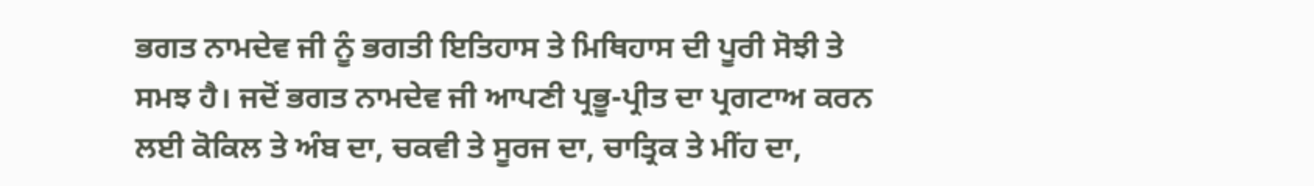ਭਗਤ ਨਾਮਦੇਵ ਜੀ ਨੂੰ ਭਗਤੀ ਇਤਿਹਾਸ ਤੇ ਮਿਥਿਹਾਸ ਦੀ ਪੂਰੀ ਸੋਝੀ ਤੇ ਸਮਝ ਹੈ। ਜਦੋਂ ਭਗਤ ਨਾਮਦੇਵ ਜੀ ਆਪਣੀ ਪ੍ਰਭੂ-ਪ੍ਰੀਤ ਦਾ ਪ੍ਰਗਟਾਅ ਕਰਨ
ਲਈ ਕੋਕਿਲ ਤੇ ਅੰਬ ਦਾ, ਚਕਵੀ ਤੇ ਸੂਰਜ ਦਾ, ਚਾਤ੍ਰਿਕ ਤੇ ਮੀਂਹ ਦਾ,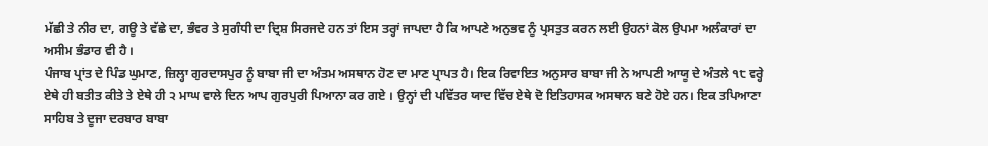ਮੱਛੀ ਤੇ ਨੀਰ ਦਾ, ਗਊ ਤੇ ਵੱਛੇ ਦਾ, ਭੰਵਰ ਤੇ ਸੁਗੰਧੀ ਦਾ ਦ੍ਰਿਸ਼ ਸਿਰਜਦੇ ਹਨ ਤਾਂ ਇਸ ਤਰ੍ਹਾਂ ਜਾਪਦਾ ਹੈ ਕਿ ਆਪਣੇ ਅਨੁਭਵ ਨੂੰ ਪ੍ਰਸਤੁਤ ਕਰਨ ਲਈ ਉਹਨਾਂ ਕੋਲ ਉਪਮਾ ਅਲੰਕਾਰਾਂ ਦਾ ਅਸੀਮ ਭੰਡਾਰ ਵੀ ਹੈ ।
ਪੰਜਾਬ ਪ੍ਰਾਂਤ ਦੇ ਪਿੰਡ ਘੁਮਾਣ, ਜ਼ਿਲ੍ਹਾ ਗੁਰਦਾਸਪੁਰ ਨੂੰ ਬਾਬਾ ਜੀ ਦਾ ਅੰਤਮ ਅਸਥਾਨ ਹੋਣ ਦਾ ਮਾਣ ਪ੍ਰਾਪਤ ਹੈ। ਇਕ ਰਿਵਾਇਤ ਅਨੁਸਾਰ ਬਾਬਾ ਜੀ ਨੇ ਆਪਣੀ ਆਯੂ ਦੇ ਅੰਤਲੇ ੧੮ ਵਰ੍ਹੇ ਏਥੇ ਹੀ ਬਤੀਤ ਕੀਤੇ ਤੇ ਏਥੇ ਹੀ ੨ ਮਾਘ ਵਾਲੇ ਦਿਨ ਆਪ ਗੁਰਪੁਰੀ ਪਿਆਨਾ ਕਰ ਗਏ । ਉਨ੍ਹਾਂ ਦੀ ਪਵਿੱਤਰ ਯਾਦ ਵਿੱਚ ਏਥੇ ਦੋ ਇਤਿਹਾਸਕ ਅਸਥਾਨ ਬਣੇ ਹੋਏ ਹਨ। ਇਕ ਤਪਿਆਣਾ ਸਾਹਿਬ ਤੇ ਦੂਜਾ ਦਰਬਾਰ ਬਾਬਾ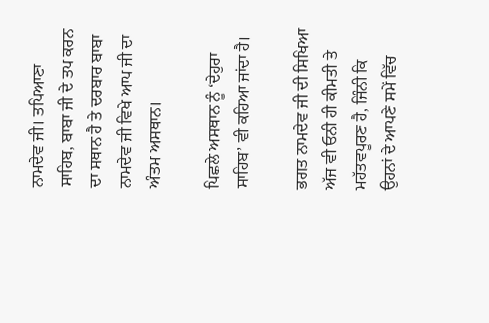ਨਾਮਦੇਵ ਜੀ। ਤਪਿਆਣਾ ਸਾਹਿਬ, ਬਾਬਾ ਜੀ ਦੇ ਤਪ ਕਰਨ ਦਾ ਸਥਾਨ ਹੈ ਤੇ ਦਰਬਾਰ ਬਾਬਾ ਨਾਮਦੇਵ ਜੀ ਵਿਖੇ ਆਪ ਜੀ ਦਾ ਅੰਤਮ ਅਸਥਾਨ।

ਪਿਛਲੇ ਅਸਥਾਨ ਨੂੰ ‘ਦੇਹੁਰਾ ਸਾਹਿਬ’ ਵੀ ਕਹਿਆ ਜਾਂਦਾ ਹੈ।

ਭਗਤ ਨਾਮਦੇਵ ਜੀ ਦੀ ਸਿਖਿਆ ਅੱਜ ਵੀ ਓਨੀ ਹੀ ਕੀਮਤੀ ਤੇ ਮਹੱਤਵਪੂਰਣ ਹੈ, ਜਿੰਨੀ ਕਿ ਉਹਨਾਂ ਦੇ ਆਪਣੇ ਸਮੇਂ ਵਿੱਚ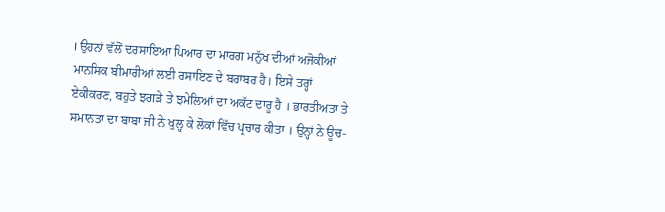। ਉਹਨਾਂ ਵੱਲੋਂ ਦਰਸਾਇਆ ਪਿਆਰ ਦਾ ਮਾਰਗ ਮਨੁੱਖ ਦੀਆਂ ਅਜੋਕੀਆਂ ਮਾਨਸਿਕ ਬੀਮਾਰੀਆਂ ਲਈ ਰਸਾਇਣ ਦੇ ਬਰਾਬਰ ਹੈ। ਇਸੇ ਤਰ੍ਹਾਂ ਏਕੀਕਰਣ, ਬਹੁਤੇ ਝਗੜੇ ਤੇ ਝਮੇਲਿਆਂ ਦਾ ਅਕੱਟ ਦਾਰੂ ਹੈ । ਭਾਰਤੀਅਤਾ ਤੇ ਸਮਾਨਤਾ ਦਾ ਬਾਬਾ ਜੀ ਨੇ ਖੁਲ੍ਹ ਕੇ ਲੋਕਾਂ ਵਿੱਚ ਪ੍ਰਚਾਰ ਕੀਤਾ । ਉਨ੍ਹਾਂ ਨੇ ਊਚ-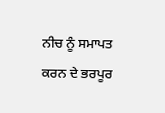ਨੀਚ ਨੂੰ ਸਮਾਪਤ ਕਰਨ ਦੇ ਭਰਪੂਰ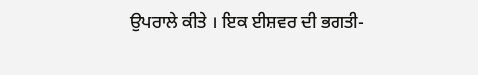ਉਪਰਾਲੇ ਕੀਤੇ । ਇਕ ਈਸ਼ਵਰ ਦੀ ਭਗਤੀ-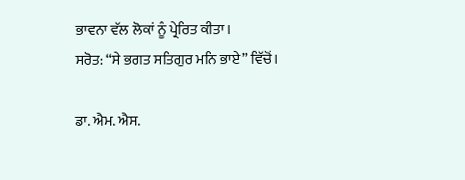ਭਾਵਨਾ ਵੱਲ ਲੋਕਾਂ ਨੂੰ ਪ੍ਰੇਰਿਤ ਕੀਤਾ।
ਸਰੋਤ: “ਸੇ ਭਗਤ ਸਤਿਗੁਰ ਮਨਿ ਭਾਏ” ਵਿੱਚੋਂ।

ਡਾ. ਐਮ. ਐਸ.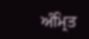ਅੰਮ੍ਰਿਤ